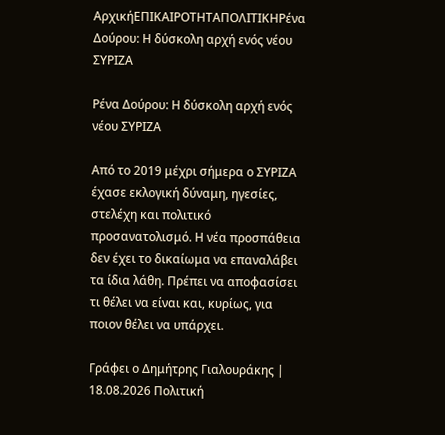ΑρχικήΕΠΙΚΑΙΡΟΤΗΤΑΠΟΛΙΤΙΚΗΡένα Δούρου: Η δύσκολη αρχή ενός νέου ΣΥΡΙΖΑ

Ρένα Δούρου: Η δύσκολη αρχή ενός νέου ΣΥΡΙΖΑ

Από το 2019 μέχρι σήμερα ο ΣΥΡΙΖΑ έχασε εκλογική δύναμη, ηγεσίες, στελέχη και πολιτικό προσανατολισμό. Η νέα προσπάθεια δεν έχει το δικαίωμα να επαναλάβει τα ίδια λάθη. Πρέπει να αποφασίσει τι θέλει να είναι και, κυρίως, για ποιον θέλει να υπάρχει.

Γράφει ο Δημήτρης Γιαλουράκης | 18.08.2026 Πολιτική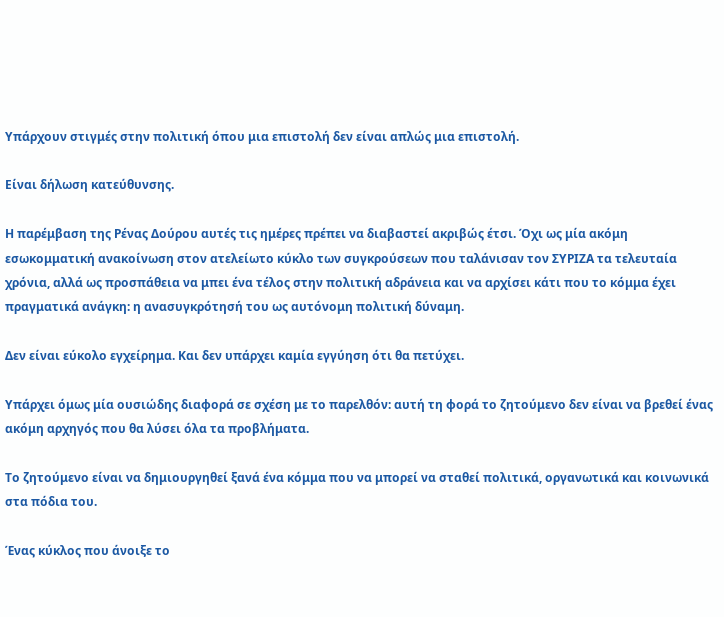Υπάρχουν στιγμές στην πολιτική όπου μια επιστολή δεν είναι απλώς μια επιστολή.

Είναι δήλωση κατεύθυνσης.

Η παρέμβαση της Ρένας Δούρου αυτές τις ημέρες πρέπει να διαβαστεί ακριβώς έτσι. Όχι ως μία ακόμη εσωκομματική ανακοίνωση στον ατελείωτο κύκλο των συγκρούσεων που ταλάνισαν τον ΣΥΡΙΖΑ τα τελευταία χρόνια, αλλά ως προσπάθεια να μπει ένα τέλος στην πολιτική αδράνεια και να αρχίσει κάτι που το κόμμα έχει πραγματικά ανάγκη: η ανασυγκρότησή του ως αυτόνομη πολιτική δύναμη.

Δεν είναι εύκολο εγχείρημα. Και δεν υπάρχει καμία εγγύηση ότι θα πετύχει.

Υπάρχει όμως μία ουσιώδης διαφορά σε σχέση με το παρελθόν: αυτή τη φορά το ζητούμενο δεν είναι να βρεθεί ένας ακόμη αρχηγός που θα λύσει όλα τα προβλήματα.

Το ζητούμενο είναι να δημιουργηθεί ξανά ένα κόμμα που να μπορεί να σταθεί πολιτικά, οργανωτικά και κοινωνικά στα πόδια του.

Ένας κύκλος που άνοιξε το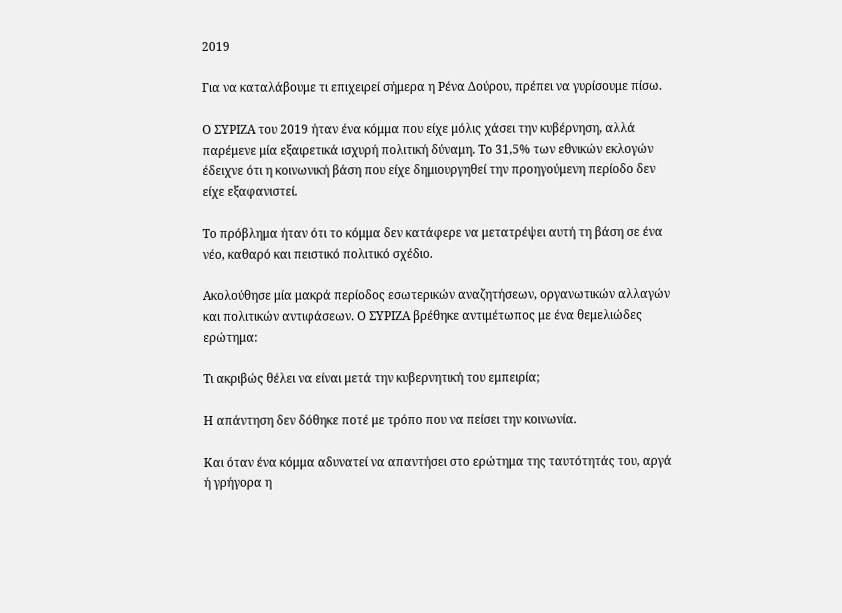2019

Για να καταλάβουμε τι επιχειρεί σήμερα η Ρένα Δούρου, πρέπει να γυρίσουμε πίσω.

Ο ΣΥΡΙΖΑ του 2019 ήταν ένα κόμμα που είχε μόλις χάσει την κυβέρνηση, αλλά παρέμενε μία εξαιρετικά ισχυρή πολιτική δύναμη. Το 31,5% των εθνικών εκλογών έδειχνε ότι η κοινωνική βάση που είχε δημιουργηθεί την προηγούμενη περίοδο δεν είχε εξαφανιστεί.

Το πρόβλημα ήταν ότι το κόμμα δεν κατάφερε να μετατρέψει αυτή τη βάση σε ένα νέο, καθαρό και πειστικό πολιτικό σχέδιο.

Ακολούθησε μία μακρά περίοδος εσωτερικών αναζητήσεων, οργανωτικών αλλαγών και πολιτικών αντιφάσεων. Ο ΣΥΡΙΖΑ βρέθηκε αντιμέτωπος με ένα θεμελιώδες ερώτημα:

Τι ακριβώς θέλει να είναι μετά την κυβερνητική του εμπειρία;

Η απάντηση δεν δόθηκε ποτέ με τρόπο που να πείσει την κοινωνία.

Και όταν ένα κόμμα αδυνατεί να απαντήσει στο ερώτημα της ταυτότητάς του, αργά ή γρήγορα η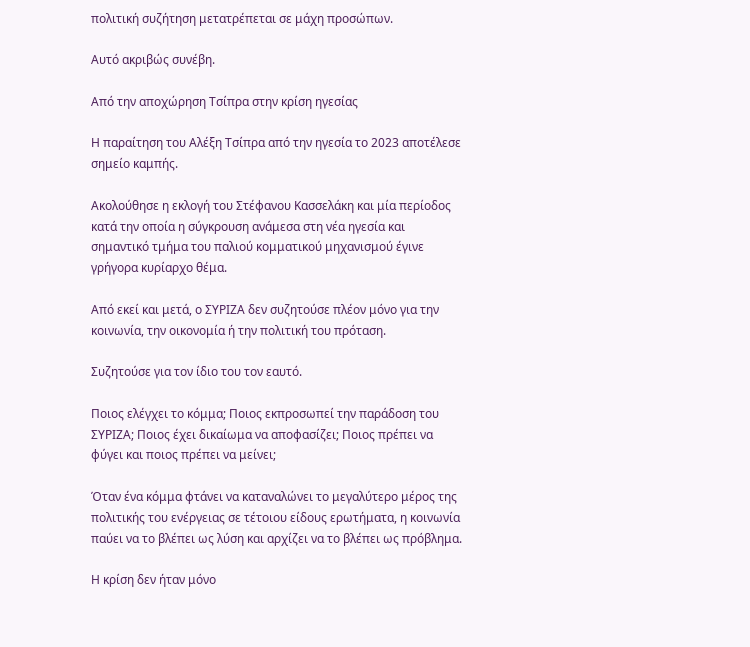πολιτική συζήτηση μετατρέπεται σε μάχη προσώπων.

Αυτό ακριβώς συνέβη.

Από την αποχώρηση Τσίπρα στην κρίση ηγεσίας

Η παραίτηση του Αλέξη Τσίπρα από την ηγεσία το 2023 αποτέλεσε σημείο καμπής.

Ακολούθησε η εκλογή του Στέφανου Κασσελάκη και μία περίοδος κατά την οποία η σύγκρουση ανάμεσα στη νέα ηγεσία και σημαντικό τμήμα του παλιού κομματικού μηχανισμού έγινε γρήγορα κυρίαρχο θέμα.

Από εκεί και μετά, ο ΣΥΡΙΖΑ δεν συζητούσε πλέον μόνο για την κοινωνία, την οικονομία ή την πολιτική του πρόταση.

Συζητούσε για τον ίδιο του τον εαυτό.

Ποιος ελέγχει το κόμμα; Ποιος εκπροσωπεί την παράδοση του ΣΥΡΙΖΑ; Ποιος έχει δικαίωμα να αποφασίζει; Ποιος πρέπει να φύγει και ποιος πρέπει να μείνει;

Όταν ένα κόμμα φτάνει να καταναλώνει το μεγαλύτερο μέρος της πολιτικής του ενέργειας σε τέτοιου είδους ερωτήματα, η κοινωνία παύει να το βλέπει ως λύση και αρχίζει να το βλέπει ως πρόβλημα.

Η κρίση δεν ήταν μόνο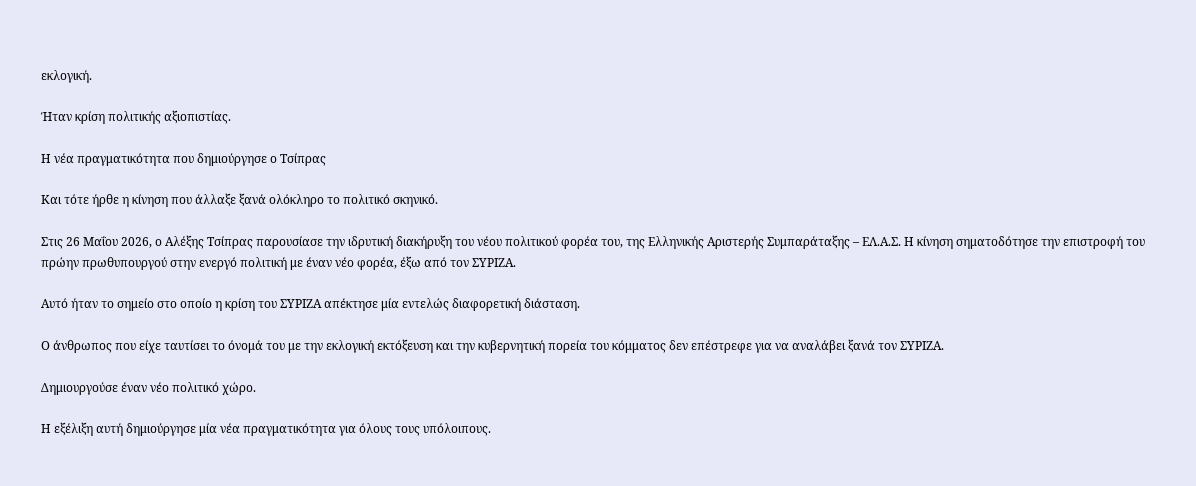εκλογική.

Ήταν κρίση πολιτικής αξιοπιστίας.

Η νέα πραγματικότητα που δημιούργησε ο Τσίπρας

Και τότε ήρθε η κίνηση που άλλαξε ξανά ολόκληρο το πολιτικό σκηνικό.

Στις 26 Μαΐου 2026, ο Αλέξης Τσίπρας παρουσίασε την ιδρυτική διακήρυξη του νέου πολιτικού φορέα του, της Ελληνικής Αριστερής Συμπαράταξης – ΕΛ.Α.Σ. Η κίνηση σηματοδότησε την επιστροφή του πρώην πρωθυπουργού στην ενεργό πολιτική με έναν νέο φορέα, έξω από τον ΣΥΡΙΖΑ.

Αυτό ήταν το σημείο στο οποίο η κρίση του ΣΥΡΙΖΑ απέκτησε μία εντελώς διαφορετική διάσταση.

Ο άνθρωπος που είχε ταυτίσει το όνομά του με την εκλογική εκτόξευση και την κυβερνητική πορεία του κόμματος δεν επέστρεφε για να αναλάβει ξανά τον ΣΥΡΙΖΑ.

Δημιουργούσε έναν νέο πολιτικό χώρο.

Η εξέλιξη αυτή δημιούργησε μία νέα πραγματικότητα για όλους τους υπόλοιπους.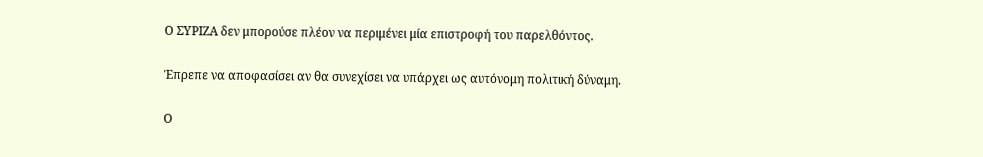Ο ΣΥΡΙΖΑ δεν μπορούσε πλέον να περιμένει μία επιστροφή του παρελθόντος.

Έπρεπε να αποφασίσει αν θα συνεχίσει να υπάρχει ως αυτόνομη πολιτική δύναμη.

Ο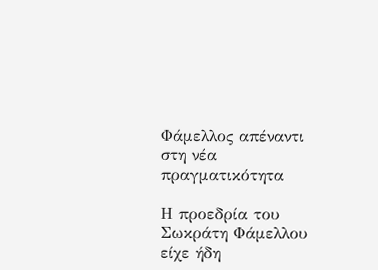Φάμελλος απέναντι στη νέα πραγματικότητα

Η προεδρία του Σωκράτη Φάμελλου είχε ήδη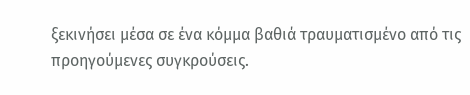ξεκινήσει μέσα σε ένα κόμμα βαθιά τραυματισμένο από τις προηγούμενες συγκρούσεις.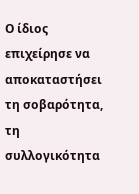Ο ίδιος επιχείρησε να αποκαταστήσει τη σοβαρότητα, τη συλλογικότητα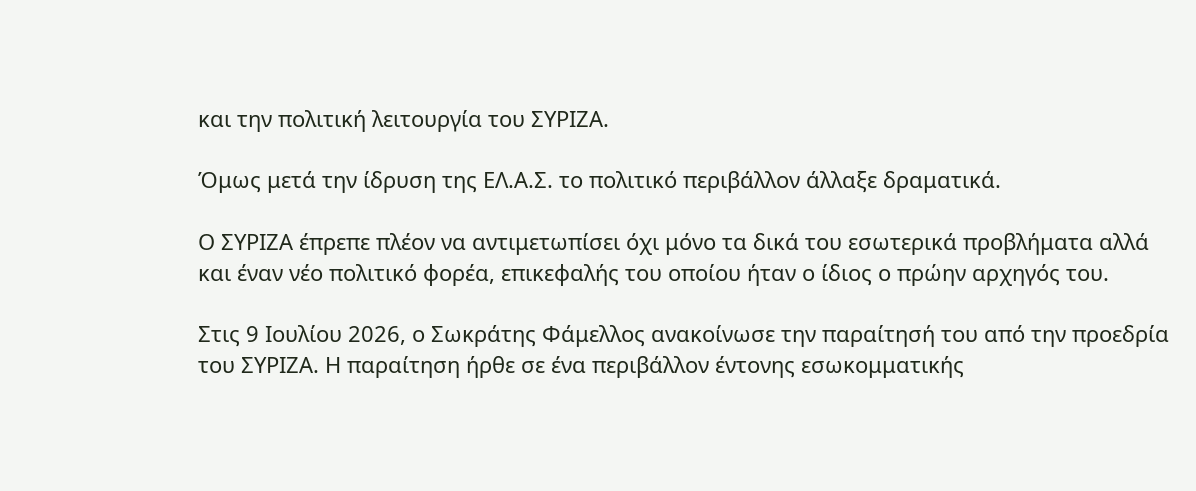και την πολιτική λειτουργία του ΣΥΡΙΖΑ.

Όμως μετά την ίδρυση της ΕΛ.Α.Σ. το πολιτικό περιβάλλον άλλαξε δραματικά.

Ο ΣΥΡΙΖΑ έπρεπε πλέον να αντιμετωπίσει όχι μόνο τα δικά του εσωτερικά προβλήματα αλλά και έναν νέο πολιτικό φορέα, επικεφαλής του οποίου ήταν ο ίδιος ο πρώην αρχηγός του.

Στις 9 Ιουλίου 2026, ο Σωκράτης Φάμελλος ανακοίνωσε την παραίτησή του από την προεδρία του ΣΥΡΙΖΑ. Η παραίτηση ήρθε σε ένα περιβάλλον έντονης εσωκομματικής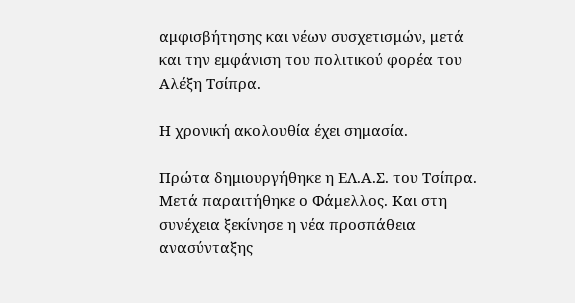αμφισβήτησης και νέων συσχετισμών, μετά και την εμφάνιση του πολιτικού φορέα του Αλέξη Τσίπρα.

Η χρονική ακολουθία έχει σημασία.

Πρώτα δημιουργήθηκε η ΕΛ.Α.Σ. του Τσίπρα. Μετά παραιτήθηκε ο Φάμελλος. Και στη συνέχεια ξεκίνησε η νέα προσπάθεια ανασύνταξης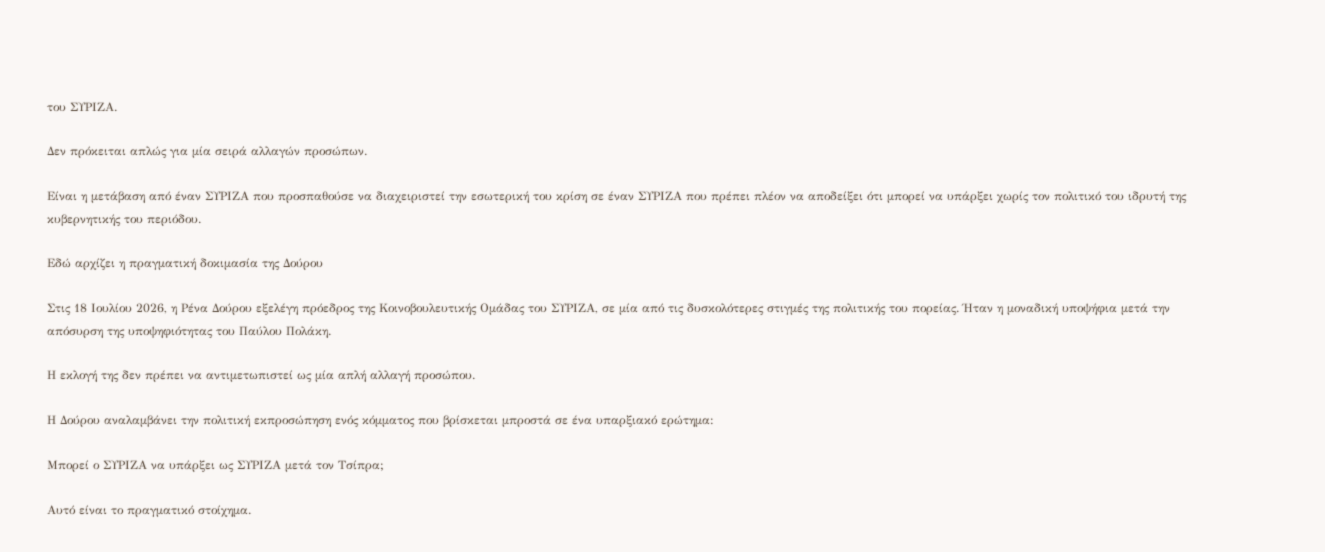του ΣΥΡΙΖΑ.

Δεν πρόκειται απλώς για μία σειρά αλλαγών προσώπων.

Είναι η μετάβαση από έναν ΣΥΡΙΖΑ που προσπαθούσε να διαχειριστεί την εσωτερική του κρίση σε έναν ΣΥΡΙΖΑ που πρέπει πλέον να αποδείξει ότι μπορεί να υπάρξει χωρίς τον πολιτικό του ιδρυτή της κυβερνητικής του περιόδου.

Εδώ αρχίζει η πραγματική δοκιμασία της Δούρου

Στις 18 Ιουλίου 2026, η Ρένα Δούρου εξελέγη πρόεδρος της Κοινοβουλευτικής Ομάδας του ΣΥΡΙΖΑ, σε μία από τις δυσκολότερες στιγμές της πολιτικής του πορείας. Ήταν η μοναδική υποψήφια μετά την απόσυρση της υποψηφιότητας του Παύλου Πολάκη.

Η εκλογή της δεν πρέπει να αντιμετωπιστεί ως μία απλή αλλαγή προσώπου.

Η Δούρου αναλαμβάνει την πολιτική εκπροσώπηση ενός κόμματος που βρίσκεται μπροστά σε ένα υπαρξιακό ερώτημα:

Μπορεί ο ΣΥΡΙΖΑ να υπάρξει ως ΣΥΡΙΖΑ μετά τον Τσίπρα;

Αυτό είναι το πραγματικό στοίχημα.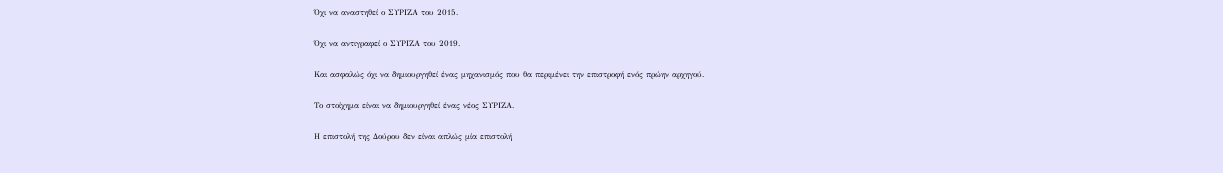Όχι να αναστηθεί ο ΣΥΡΙΖΑ του 2015.

Όχι να αντιγραφεί ο ΣΥΡΙΖΑ του 2019.

Και ασφαλώς όχι να δημιουργηθεί ένας μηχανισμός που θα περιμένει την επιστροφή ενός πρώην αρχηγού.

Το στοίχημα είναι να δημιουργηθεί ένας νέος ΣΥΡΙΖΑ.

Η επιστολή της Δούρου δεν είναι απλώς μία επιστολή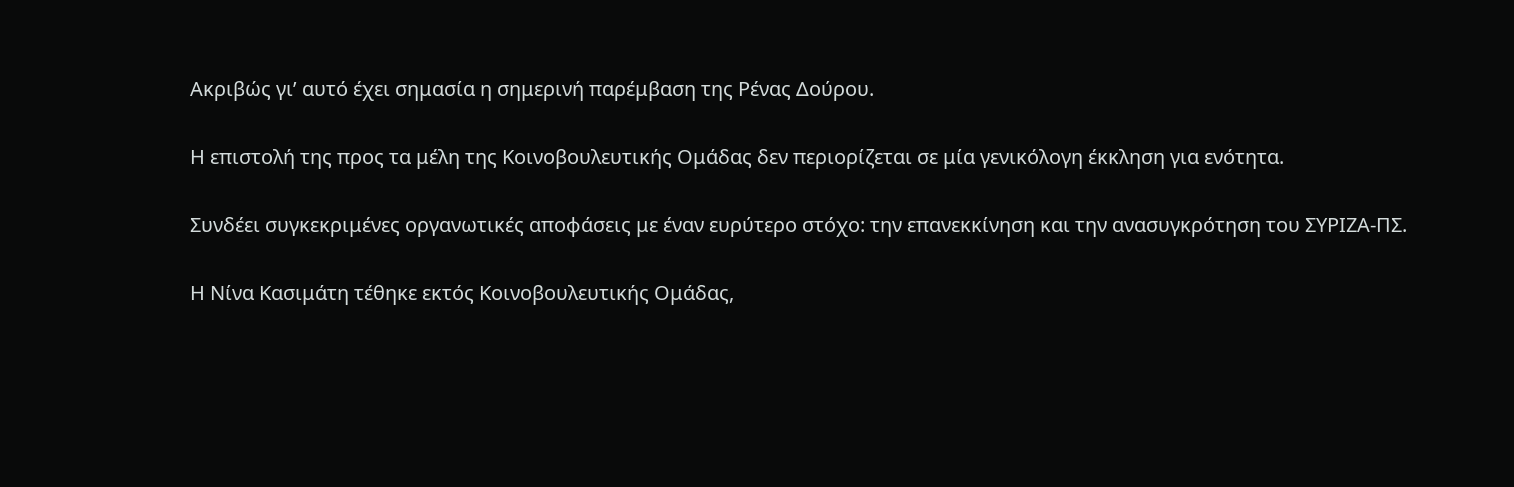Ακριβώς γι’ αυτό έχει σημασία η σημερινή παρέμβαση της Ρένας Δούρου.

Η επιστολή της προς τα μέλη της Κοινοβουλευτικής Ομάδας δεν περιορίζεται σε μία γενικόλογη έκκληση για ενότητα.

Συνδέει συγκεκριμένες οργανωτικές αποφάσεις με έναν ευρύτερο στόχο: την επανεκκίνηση και την ανασυγκρότηση του ΣΥΡΙΖΑ-ΠΣ.

Η Νίνα Κασιμάτη τέθηκε εκτός Κοινοβουλευτικής Ομάδας,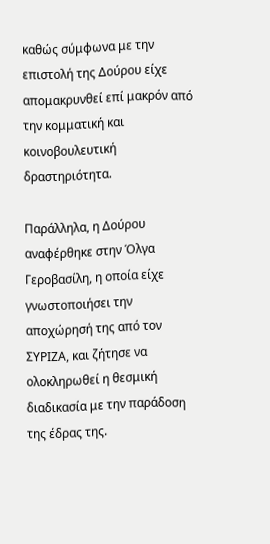καθώς σύμφωνα με την επιστολή της Δούρου είχε απομακρυνθεί επί μακρόν από την κομματική και κοινοβουλευτική δραστηριότητα.

Παράλληλα, η Δούρου αναφέρθηκε στην Όλγα Γεροβασίλη, η οποία είχε γνωστοποιήσει την αποχώρησή της από τον ΣΥΡΙΖΑ, και ζήτησε να ολοκληρωθεί η θεσμική διαδικασία με την παράδοση της έδρας της.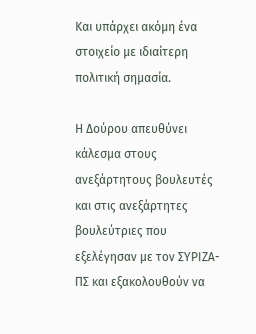Και υπάρχει ακόμη ένα στοιχείο με ιδιαίτερη πολιτική σημασία.

Η Δούρου απευθύνει κάλεσμα στους ανεξάρτητους βουλευτές και στις ανεξάρτητες βουλεύτριες που εξελέγησαν με τον ΣΥΡΙΖΑ-ΠΣ και εξακολουθούν να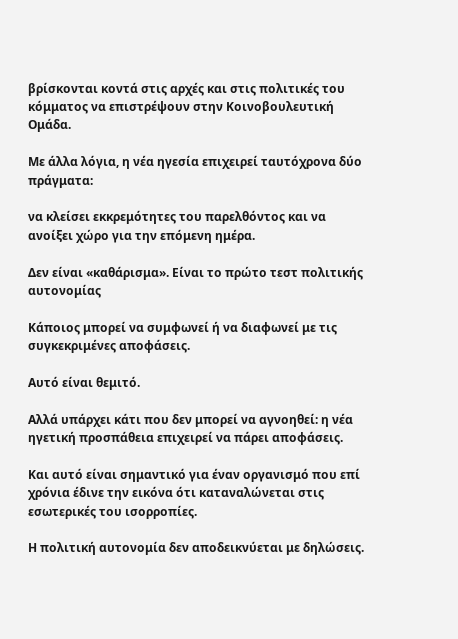βρίσκονται κοντά στις αρχές και στις πολιτικές του κόμματος να επιστρέψουν στην Κοινοβουλευτική Ομάδα.

Με άλλα λόγια, η νέα ηγεσία επιχειρεί ταυτόχρονα δύο πράγματα:

να κλείσει εκκρεμότητες του παρελθόντος και να ανοίξει χώρο για την επόμενη ημέρα.

Δεν είναι «καθάρισμα». Είναι το πρώτο τεστ πολιτικής αυτονομίας

Κάποιος μπορεί να συμφωνεί ή να διαφωνεί με τις συγκεκριμένες αποφάσεις.

Αυτό είναι θεμιτό.

Αλλά υπάρχει κάτι που δεν μπορεί να αγνοηθεί: η νέα ηγετική προσπάθεια επιχειρεί να πάρει αποφάσεις.

Και αυτό είναι σημαντικό για έναν οργανισμό που επί χρόνια έδινε την εικόνα ότι καταναλώνεται στις εσωτερικές του ισορροπίες.

Η πολιτική αυτονομία δεν αποδεικνύεται με δηλώσεις.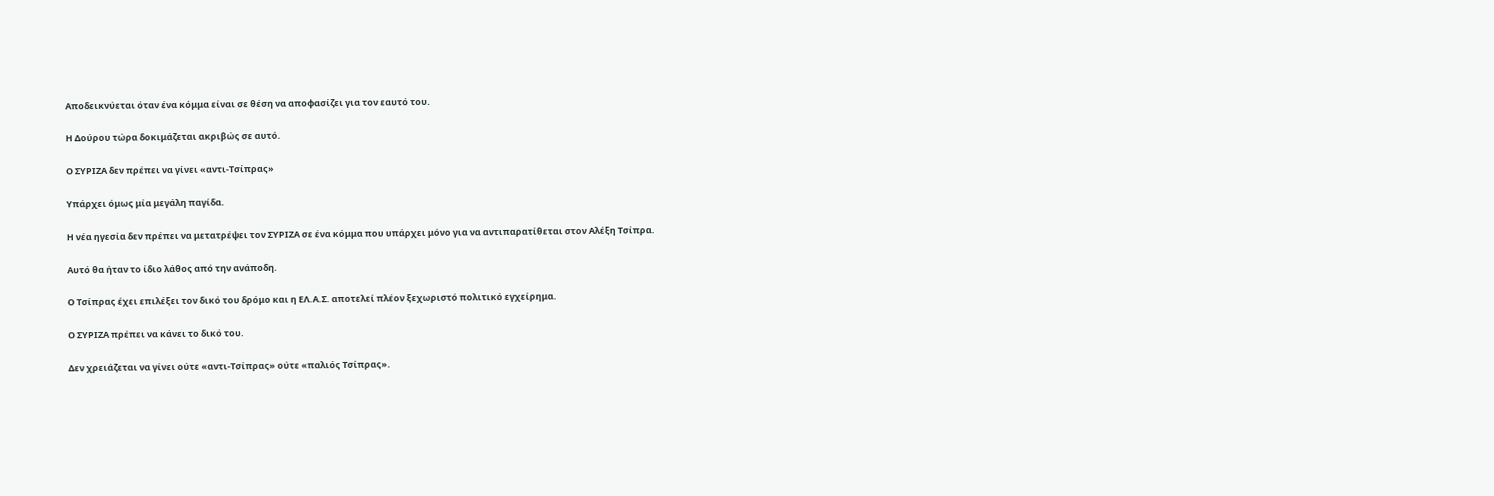Αποδεικνύεται όταν ένα κόμμα είναι σε θέση να αποφασίζει για τον εαυτό του.

Η Δούρου τώρα δοκιμάζεται ακριβώς σε αυτό.

Ο ΣΥΡΙΖΑ δεν πρέπει να γίνει «αντι-Τσίπρας»

Υπάρχει όμως μία μεγάλη παγίδα.

Η νέα ηγεσία δεν πρέπει να μετατρέψει τον ΣΥΡΙΖΑ σε ένα κόμμα που υπάρχει μόνο για να αντιπαρατίθεται στον Αλέξη Τσίπρα.

Αυτό θα ήταν το ίδιο λάθος από την ανάποδη.

Ο Τσίπρας έχει επιλέξει τον δικό του δρόμο και η ΕΛ.Α.Σ. αποτελεί πλέον ξεχωριστό πολιτικό εγχείρημα.

Ο ΣΥΡΙΖΑ πρέπει να κάνει το δικό του.

Δεν χρειάζεται να γίνει ούτε «αντι-Τσίπρας» ούτε «παλιός Τσίπρας».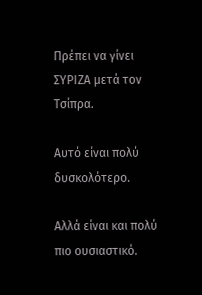Πρέπει να γίνει ΣΥΡΙΖΑ μετά τον Τσίπρα.

Αυτό είναι πολύ δυσκολότερο.

Αλλά είναι και πολύ πιο ουσιαστικό.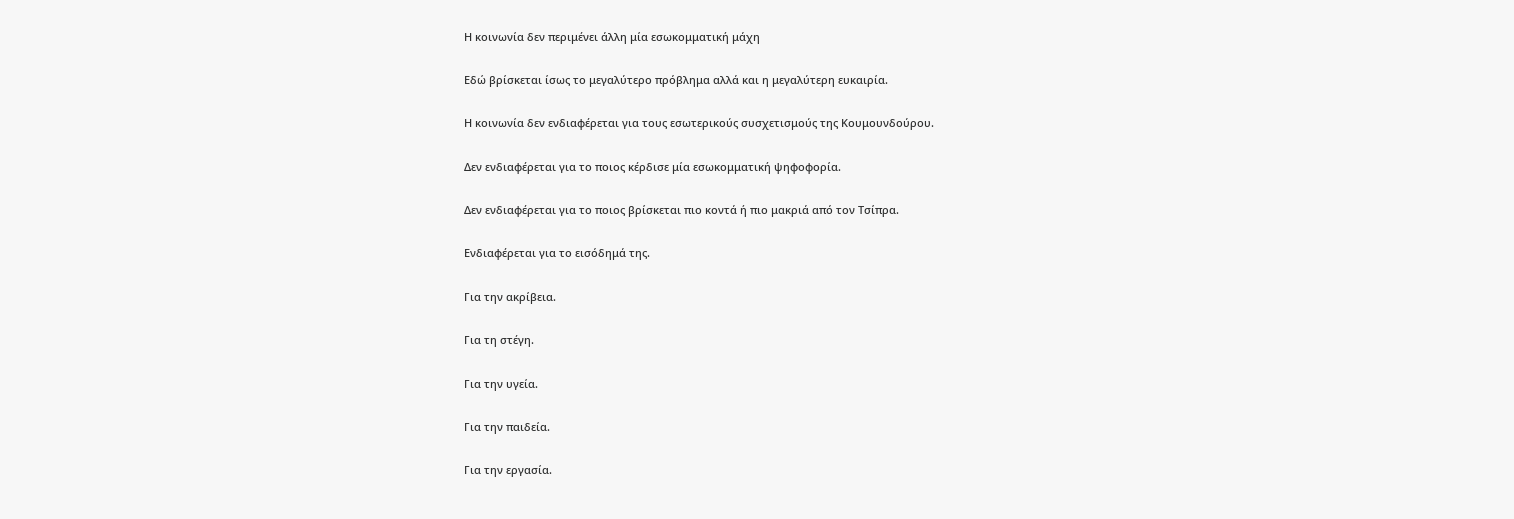Η κοινωνία δεν περιμένει άλλη μία εσωκομματική μάχη

Εδώ βρίσκεται ίσως το μεγαλύτερο πρόβλημα αλλά και η μεγαλύτερη ευκαιρία.

Η κοινωνία δεν ενδιαφέρεται για τους εσωτερικούς συσχετισμούς της Κουμουνδούρου.

Δεν ενδιαφέρεται για το ποιος κέρδισε μία εσωκομματική ψηφοφορία.

Δεν ενδιαφέρεται για το ποιος βρίσκεται πιο κοντά ή πιο μακριά από τον Τσίπρα.

Ενδιαφέρεται για το εισόδημά της.

Για την ακρίβεια.

Για τη στέγη.

Για την υγεία.

Για την παιδεία.

Για την εργασία.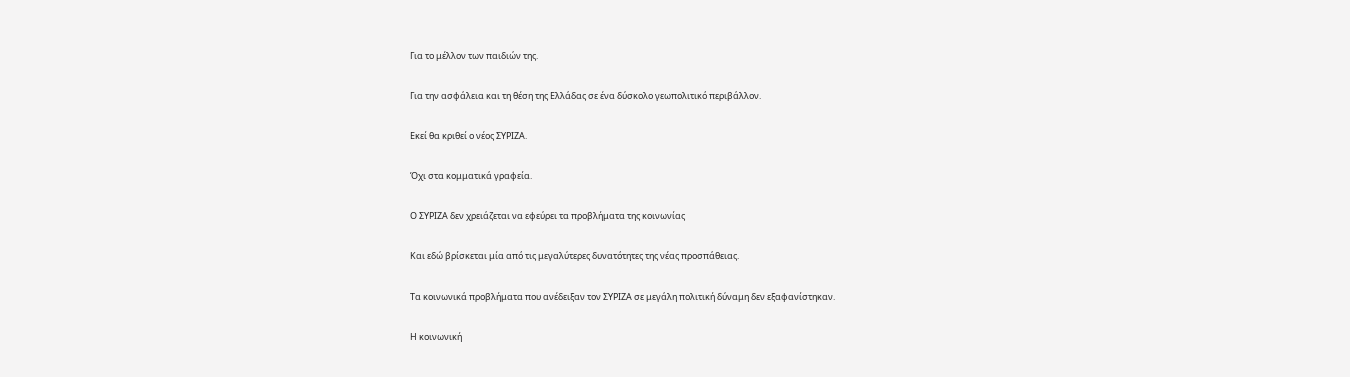Για το μέλλον των παιδιών της.

Για την ασφάλεια και τη θέση της Ελλάδας σε ένα δύσκολο γεωπολιτικό περιβάλλον.

Εκεί θα κριθεί ο νέος ΣΥΡΙΖΑ.

Όχι στα κομματικά γραφεία.

Ο ΣΥΡΙΖΑ δεν χρειάζεται να εφεύρει τα προβλήματα της κοινωνίας

Και εδώ βρίσκεται μία από τις μεγαλύτερες δυνατότητες της νέας προσπάθειας.

Τα κοινωνικά προβλήματα που ανέδειξαν τον ΣΥΡΙΖΑ σε μεγάλη πολιτική δύναμη δεν εξαφανίστηκαν.

Η κοινωνική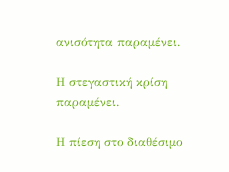ανισότητα παραμένει.

Η στεγαστική κρίση παραμένει.

Η πίεση στο διαθέσιμο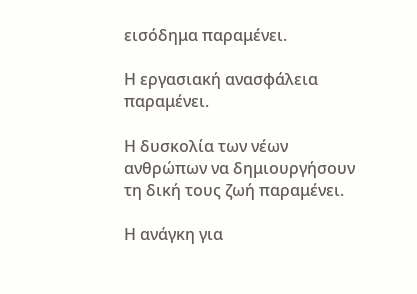εισόδημα παραμένει.

Η εργασιακή ανασφάλεια παραμένει.

Η δυσκολία των νέων ανθρώπων να δημιουργήσουν τη δική τους ζωή παραμένει.

Η ανάγκη για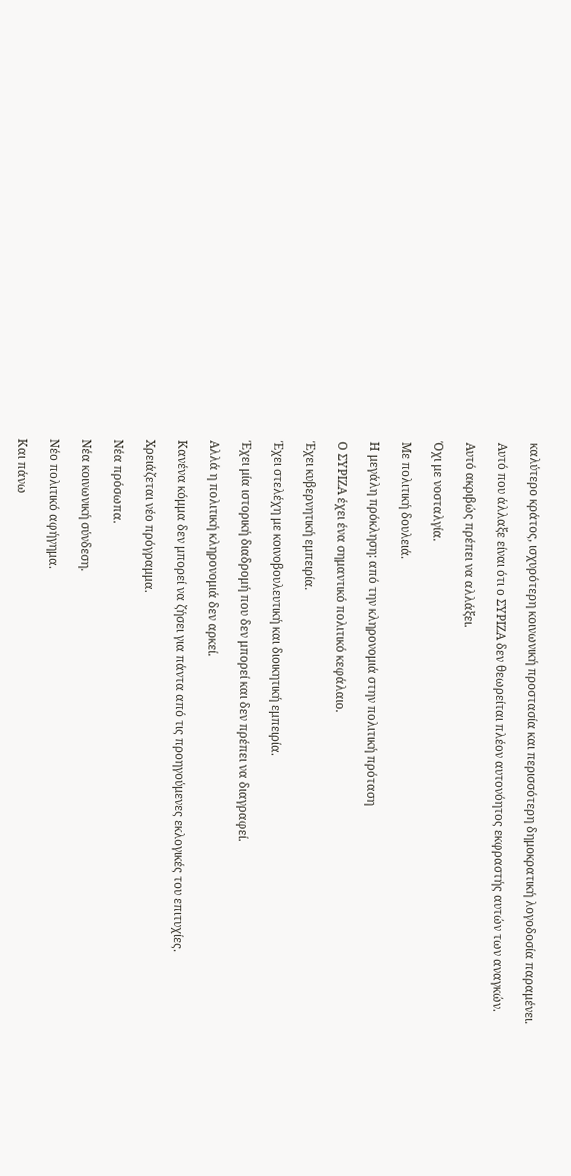καλύτερο κράτος, ισχυρότερη κοινωνική προστασία και περισσότερη δημοκρατική λογοδοσία παραμένει.

Αυτό που άλλαξε είναι ότι ο ΣΥΡΙΖΑ δεν θεωρείται πλέον αυτονόητος εκφραστής αυτών των αναγκών.

Αυτό ακριβώς πρέπει να αλλάξει.

Όχι με νοσταλγία.

Με πολιτική δουλειά.

Η μεγάλη πρόκληση: από την κληρονομιά στην πολιτική πρόταση

Ο ΣΥΡΙΖΑ έχει ένα σημαντικό πολιτικό κεφάλαιο.

Έχει κυβερνητική εμπειρία.

Έχει στελέχη με κοινοβουλευτική και διοικητική εμπειρία.

Έχει μία ιστορική διαδρομή που δεν μπορεί και δεν πρέπει να διαγραφεί.

Αλλά η πολιτική κληρονομιά δεν αρκεί.

Κανένα κόμμα δεν μπορεί να ζήσει για πάντα από τις προηγούμενες εκλογικές του επιτυχίες.

Χρειάζεται νέο πρόγραμμα.

Νέα πρόσωπα.

Νέα κοινωνική σύνδεση.

Νέο πολιτικό αφήγημα.

Και πάνω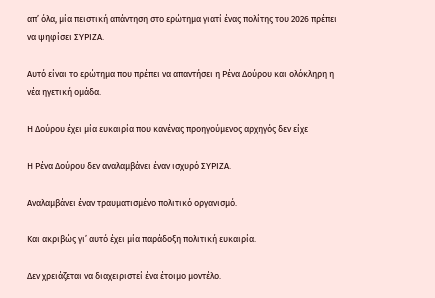απ’ όλα, μία πειστική απάντηση στο ερώτημα γιατί ένας πολίτης του 2026 πρέπει να ψηφίσει ΣΥΡΙΖΑ.

Αυτό είναι το ερώτημα που πρέπει να απαντήσει η Ρένα Δούρου και ολόκληρη η νέα ηγετική ομάδα.

Η Δούρου έχει μία ευκαιρία που κανένας προηγούμενος αρχηγός δεν είχε

Η Ρένα Δούρου δεν αναλαμβάνει έναν ισχυρό ΣΥΡΙΖΑ.

Αναλαμβάνει έναν τραυματισμένο πολιτικό οργανισμό.

Και ακριβώς γι’ αυτό έχει μία παράδοξη πολιτική ευκαιρία.

Δεν χρειάζεται να διαχειριστεί ένα έτοιμο μοντέλο.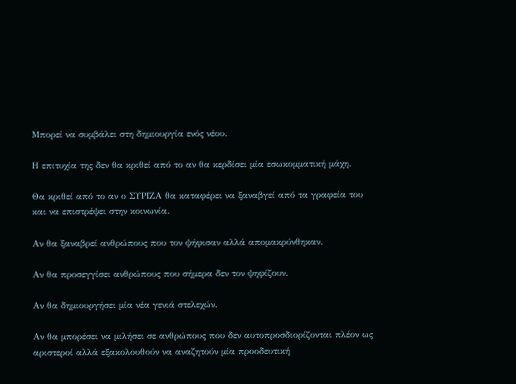Μπορεί να συμβάλει στη δημιουργία ενός νέου.

Η επιτυχία της δεν θα κριθεί από το αν θα κερδίσει μία εσωκομματική μάχη.

Θα κριθεί από το αν ο ΣΥΡΙΖΑ θα καταφέρει να ξαναβγεί από τα γραφεία του και να επιστρέψει στην κοινωνία.

Αν θα ξαναβρεί ανθρώπους που τον ψήφισαν αλλά απομακρύνθηκαν.

Αν θα προσεγγίσει ανθρώπους που σήμερα δεν τον ψηφίζουν.

Αν θα δημιουργήσει μία νέα γενιά στελεχών.

Αν θα μπορέσει να μιλήσει σε ανθρώπους που δεν αυτοπροσδιορίζονται πλέον ως αριστεροί αλλά εξακολουθούν να αναζητούν μία προοδευτική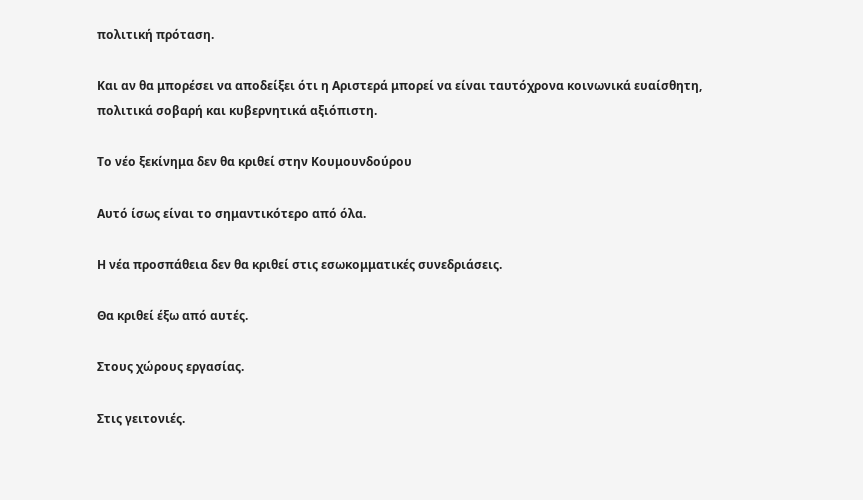πολιτική πρόταση.

Και αν θα μπορέσει να αποδείξει ότι η Αριστερά μπορεί να είναι ταυτόχρονα κοινωνικά ευαίσθητη, πολιτικά σοβαρή και κυβερνητικά αξιόπιστη.

Το νέο ξεκίνημα δεν θα κριθεί στην Κουμουνδούρου

Αυτό ίσως είναι το σημαντικότερο από όλα.

Η νέα προσπάθεια δεν θα κριθεί στις εσωκομματικές συνεδριάσεις.

Θα κριθεί έξω από αυτές.

Στους χώρους εργασίας.

Στις γειτονιές.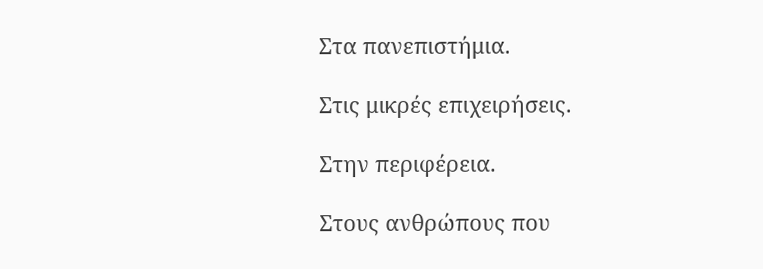Στα πανεπιστήμια.

Στις μικρές επιχειρήσεις.

Στην περιφέρεια.

Στους ανθρώπους που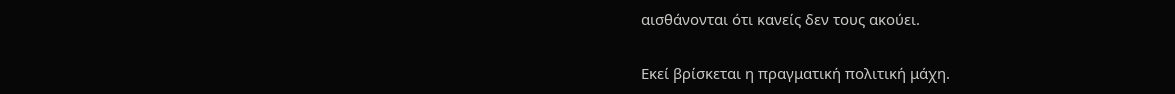αισθάνονται ότι κανείς δεν τους ακούει.

Εκεί βρίσκεται η πραγματική πολιτική μάχη.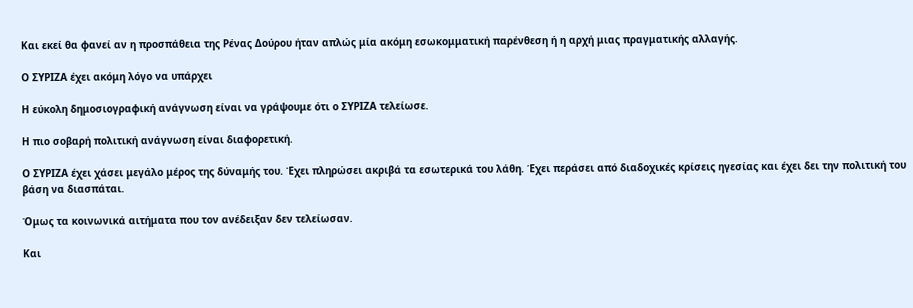Και εκεί θα φανεί αν η προσπάθεια της Ρένας Δούρου ήταν απλώς μία ακόμη εσωκομματική παρένθεση ή η αρχή μιας πραγματικής αλλαγής.

Ο ΣΥΡΙΖΑ έχει ακόμη λόγο να υπάρχει

Η εύκολη δημοσιογραφική ανάγνωση είναι να γράψουμε ότι ο ΣΥΡΙΖΑ τελείωσε.

Η πιο σοβαρή πολιτική ανάγνωση είναι διαφορετική.

Ο ΣΥΡΙΖΑ έχει χάσει μεγάλο μέρος της δύναμής του. Έχει πληρώσει ακριβά τα εσωτερικά του λάθη. Έχει περάσει από διαδοχικές κρίσεις ηγεσίας και έχει δει την πολιτική του βάση να διασπάται.

Όμως τα κοινωνικά αιτήματα που τον ανέδειξαν δεν τελείωσαν.

Και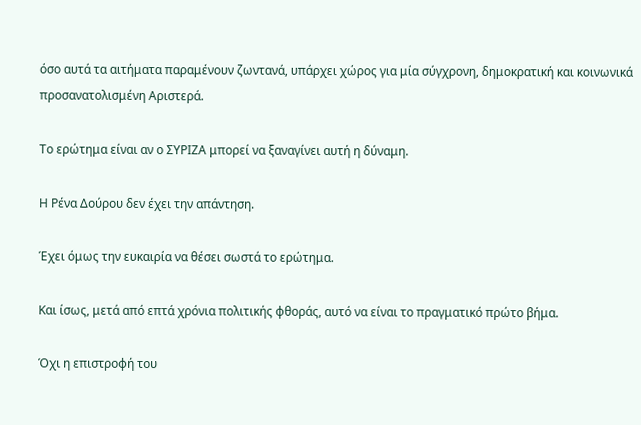όσο αυτά τα αιτήματα παραμένουν ζωντανά, υπάρχει χώρος για μία σύγχρονη, δημοκρατική και κοινωνικά προσανατολισμένη Αριστερά.

Το ερώτημα είναι αν ο ΣΥΡΙΖΑ μπορεί να ξαναγίνει αυτή η δύναμη.

Η Ρένα Δούρου δεν έχει την απάντηση.

Έχει όμως την ευκαιρία να θέσει σωστά το ερώτημα.

Και ίσως, μετά από επτά χρόνια πολιτικής φθοράς, αυτό να είναι το πραγματικό πρώτο βήμα.

Όχι η επιστροφή του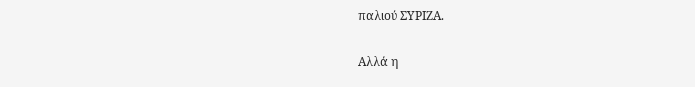παλιού ΣΥΡΙΖΑ.

Αλλά η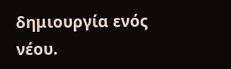δημιουργία ενός νέου.